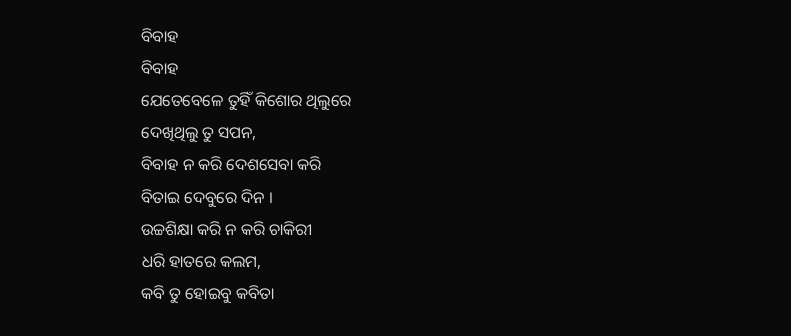ବିବାହ
ବିବାହ
ଯେତେବେଳେ ତୁହିଁ କିଶୋର ଥିଲୁରେ
ଦେଖିଥିଲୁ ତୁ ସପନ,
ବିବାହ ନ କରି ଦେଶସେବା କରି
ବିତାଇ ଦେବୁରେ ଦିନ ।
ଉଚ୍ଚଶିକ୍ଷା କରି ନ କରି ଚାକିରୀ
ଧରି ହାତରେ କଲମ,
କବି ତୁ ହୋଇବୁ କବିତା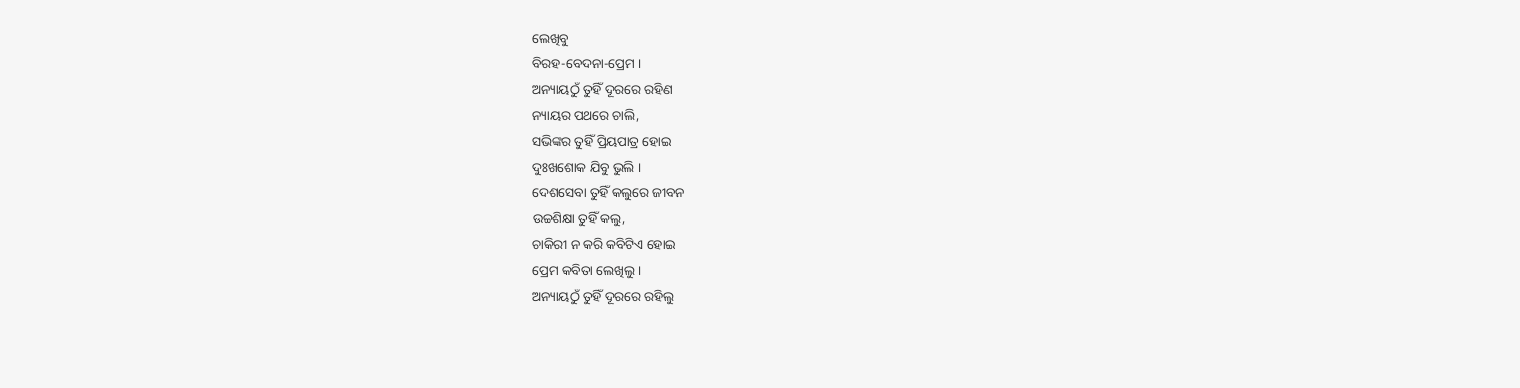ଲେଖିବୁ
ବିରହ-ବେଦନା-ପ୍ରେମ ।
ଅନ୍ୟାୟଠୁଁ ତୁହିଁ ଦୂରରେ ରହିଣ
ନ୍ୟାୟର ପଥରେ ଚାଲି,
ସଭିଙ୍କର ତୁହିଁ ପ୍ରିୟପାତ୍ର ହୋଇ
ଦୁଃଖଶୋକ ଯିବୁ ଭୁଲି ।
ଦେଶସେବା ତୁହିଁ କଲୁରେ ଜୀବନ
ଉଚ୍ଚଶିକ୍ଷା ତୁହିଁ କଲୁ,
ଚାକିରୀ ନ କରି କବିଟିଏ ହୋଇ
ପ୍ରେମ କବିତା ଲେଖିଲୁ ।
ଅନ୍ୟାୟଠୁଁ ତୁହିଁ ଦୂରରେ ରହିଲୁ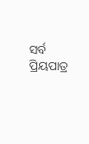ସର୍ବ ପ୍ରିୟପାତ୍ର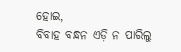ହୋଇ,
ବିବାହ ବନ୍ଧନ ଏଡ଼ି ନ ପାରିଲୁ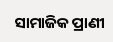ସାମାଜିକ ପ୍ରାଣୀ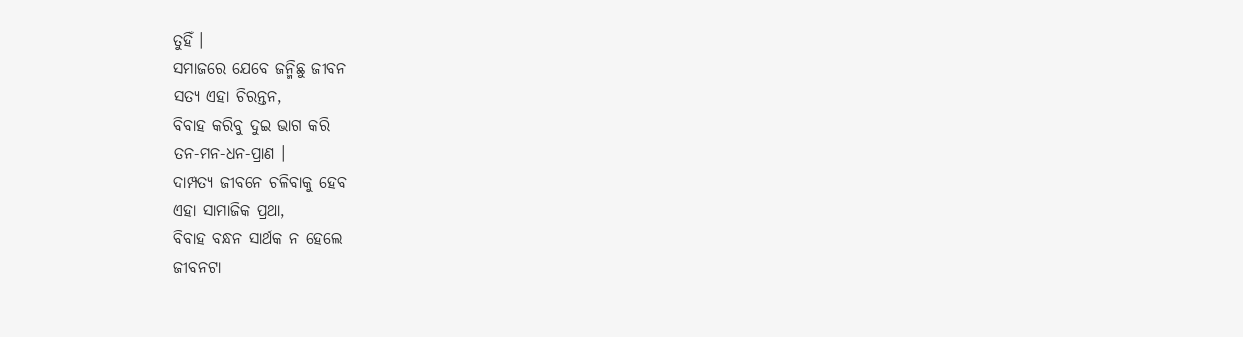ତୁହିଁ ।
ସମାଜରେ ଯେବେ ଜନ୍ମିଛୁ ଜୀବନ
ସତ୍ୟ ଏହା ଚିରନ୍ତନ,
ବିବାହ କରିବୁ ଦୁଇ ଭାଗ କରି
ତନ-ମନ-ଧନ-ପ୍ରାଣ ।
ଦାମ୍ପତ୍ୟ ଜୀବନେ ଚଳିବାକୁ ହେବ
ଏହା ସାମାଜିକ ପ୍ରଥା,
ବିବାହ ବନ୍ଧନ ସାର୍ଥକ ନ ହେଲେ
ଜୀବନଟା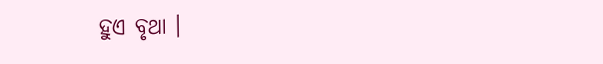ହୁଏ ବୃଥା ।